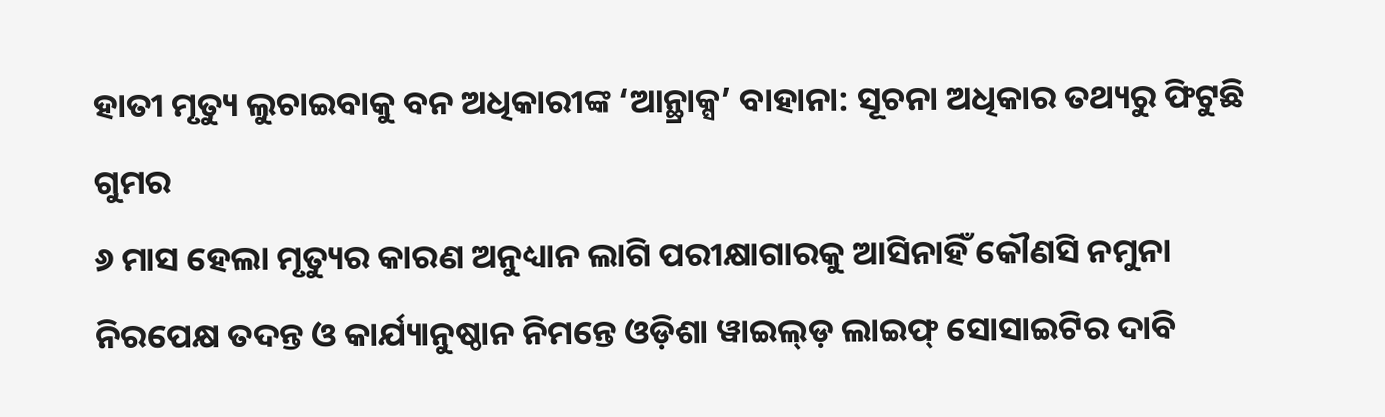ହାତୀ ମୃତ୍ୟୁ ଲୁଚାଇବାକୁ ବନ ଅଧିକାରୀଙ୍କ ‘ଆନ୍ଥ୍ରାକ୍ସ’ ବାହାନା: ସୂଚନା ଅଧିକାର ତଥ୍ୟରୁ ଫିଟୁଛି ଗୁମର
୬ ମାସ ହେଲା ମୃତ୍ୟୁର କାରଣ ଅନୁଧ୍ୟାନ ଲାଗି ପରୀକ୍ଷାଗାରକୁ ଆସିନାହିଁ କୌଣସି ନମୁନା
ନିରପେକ୍ଷ ତଦନ୍ତ ଓ କାର୍ଯ୍ୟାନୁଷ୍ଠାନ ନିମନ୍ତେ ଓଡ଼ିଶା ୱାଇଲ୍ଡ଼ ଲାଇଫ୍ ସୋସାଇଟିର ଦାବି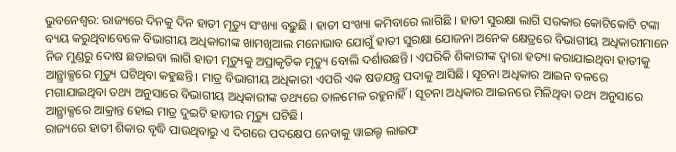ଭୁବନେଶ୍ୱର: ରାଜ୍ୟରେ ଦିନକୁ ଦିନ ହାତୀ ମୃତ୍ୟୁ ସଂଖ୍ୟା ବଢ଼ୁଛି । ହାତୀ ସଂଖ୍ୟା କମିବାରେ ଲାଗିଛି । ହାତୀ ସୁରକ୍ଷା ଲାଗି ସରକାର କୋଟିକୋଟି ଟଙ୍କା ବ୍ୟୟ କରୁଥିବାବେଳେ ବିଭାଗୀୟ ଅଧିକାରୀଙ୍କ ଖାମଖିଆଲ ମନୋଭାବ ଯୋଗୁଁ ହାତୀ ସୁରକ୍ଷା ଯୋଜନା ଅନେକ କ୍ଷେତ୍ରରେ ବିଭାଗୀୟ ଅଧିକାରୀମାନେ ନିଜ ମୁଣ୍ଡରୁ ଦୋଷ ଛଡାଇବା ଲାଗି ହାତୀ ମୃତ୍ୟୁକୁ ଅପ୍ରାକୃତିକ ମୃତ୍ୟୁ ବୋଲି ଦର୍ଶାଉଛନ୍ତି। ଏପରିକି ଶିକାରୀଙ୍କ ଦ୍ବାରା ହତ୍ୟା କରାଯାଇଥିବା ହାତୀକୁ ଆନ୍ଥ୍ରାକ୍ସରେ ମୃତ୍ୟୁ ଘଟିଥିବା କହୁଛନ୍ତି। ମାତ୍ର ବିଭାଗୀୟ ଅଧିକାରୀ ଏପରି ଏକ ଷଡଯନ୍ତ୍ର ପଦାକୁ ଆସିଛି। ସୂଚନା ଅଧିକାର ଆଇନ ବଳରେ ମଗାଯାଇଥିବା ତଥ୍ୟ ଅନୁସାରେ ବିଭାଗୀୟ ଅଧିକାରୀଙ୍କ ତଥ୍ୟରେ ତାଳମେଳ ରହୁନାହିଁ। ସୂଚନା ଅଧିକାର ଆଇନରେ ମିଳିଥିବା ତଥ୍ୟ ଅନୁସାରେ ଆନ୍ଥ୍ରାକ୍ସରେ ଆକ୍ରାନ୍ତ ହୋଇ ମାତ୍ର ଦୁଇଟି ହାତୀର ମୃତ୍ୟୁ ଘଟିଛି।
ରାଜ୍ୟରେ ହାତୀ ଶିକାର ବୃଦ୍ଧି ପାଉଥିବାରୁ ଏ ଦିଗରେ ପଦକ୍ଷେପ ନେବାକୁ ୱାଇଲ୍ଡ ଲାଇଫ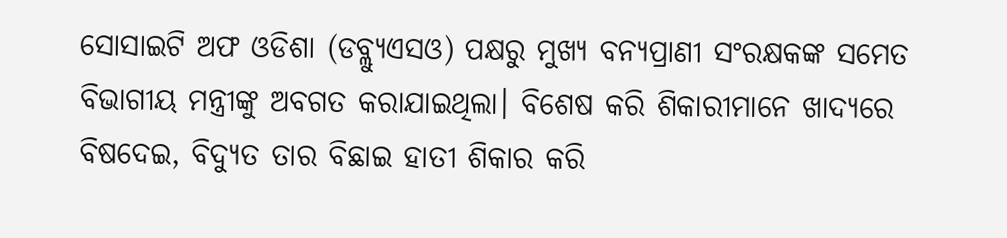ସୋସାଇଟି ଅଫ ଓଡିଶା (ଡବ୍ଲ୍ୟୁଏସଓ) ପକ୍ଷରୁ ମୁଖ୍ୟ ବନ୍ୟପ୍ରାଣୀ ସଂରକ୍ଷକଙ୍କ ସମେତ ବିଭାଗୀୟ ମନ୍ତ୍ରୀଙ୍କୁ ଅବଗତ କରାଯାଇଥିଲା। ବିଶେଷ କରି ଶିକାରୀମାନେ ଖାଦ୍ୟରେ ବିଷଦେଇ, ବିଦ୍ୟୁତ ତାର ବିଛାଇ ହାତୀ ଶିକାର କରି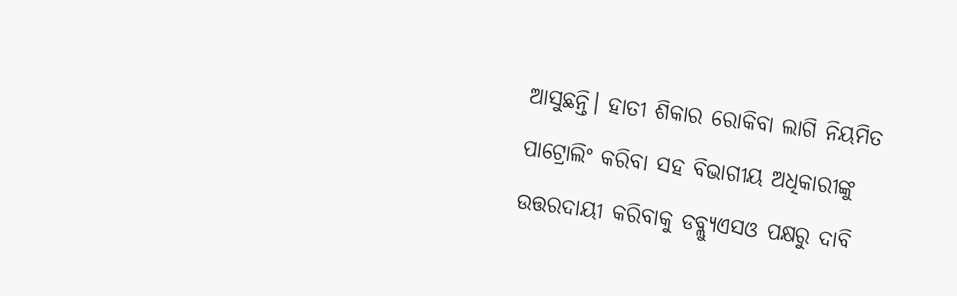ଆସୁଛନ୍ତି। ହାତୀ ଶିକାର ରୋକିବା ଲାଗି ନିୟମିତ ପାଟ୍ରୋଲିଂ କରିବା ସହ ବିଭାଗୀୟ ଅଧିକାରୀଙ୍କୁ ଉତ୍ତରଦାୟୀ କରିବାକୁ ଡବ୍ଲ୍ୟୁଏସଓ ପକ୍ଷରୁ ଦାବି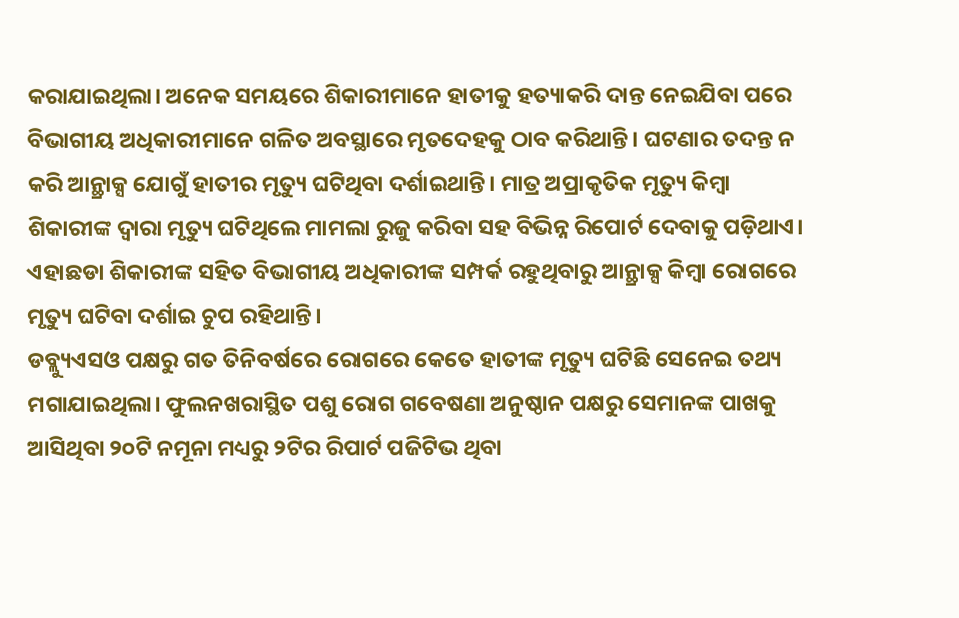କରାଯାଇଥିଲା। ଅନେକ ସମୟରେ ଶିକାରୀମାନେ ହାତୀକୁ ହତ୍ୟାକରି ଦାନ୍ତ ନେଇଯିବା ପରେ ବିଭାଗୀୟ ଅଧିକାରୀମାନେ ଗଳିତ ଅବସ୍ଥାରେ ମୃତଦେହକୁ ଠାବ କରିଥାନ୍ତି। ଘଟଣାର ତଦନ୍ତ ନ କରି ଆନ୍ଥ୍ରାକ୍ସ ଯୋଗୁଁ ହାତୀର ମୃତ୍ୟୁ ଘଟିଥିବା ଦର୍ଶାଇଥାନ୍ତି। ମାତ୍ର ଅପ୍ରାକୃତିକ ମୃତ୍ୟୁ କିମ୍ବା ଶିକାରୀଙ୍କ ଦ୍ବାରା ମୃତ୍ୟୁ ଘଟିଥିଲେ ମାମଲା ରୁଜୁ କରିବା ସହ ବିଭିନ୍ନ ରିପୋର୍ଟ ଦେବାକୁ ପଡ଼ିଥାଏ। ଏହାଛଡା ଶିକାରୀଙ୍କ ସହିତ ବିଭାଗୀୟ ଅଧିକାରୀଙ୍କ ସମ୍ପର୍କ ରହୁଥିବାରୁ ଆନ୍ଥ୍ରାକ୍ସ କିମ୍ବା ରୋଗରେ ମୃତ୍ୟୁ ଘଟିବା ଦର୍ଶାଇ ଚୁପ ରହିଥାନ୍ତି।
ଡବ୍ଲ୍ୟୁଏସଓ ପକ୍ଷରୁ ଗତ ତିନିବର୍ଷରେ ରୋଗରେ କେତେ ହାତୀଙ୍କ ମୃତ୍ୟୁ ଘଟିଛି ସେନେଇ ତଥ୍ୟ ମଗାଯାଇଥିଲା। ଫୁଲନଖରାସ୍ଥିତ ପଶୁ ରୋଗ ଗବେଷଣା ଅନୁଷ୍ଠାନ ପକ୍ଷରୁ ସେମାନଙ୍କ ପାଖକୁ ଆସିଥିବା ୨୦ଟି ନମୂନା ମଧ୍ୟରୁ ୨ଟିର ରିପାର୍ଟ ପଜିଟିଭ ଥିବା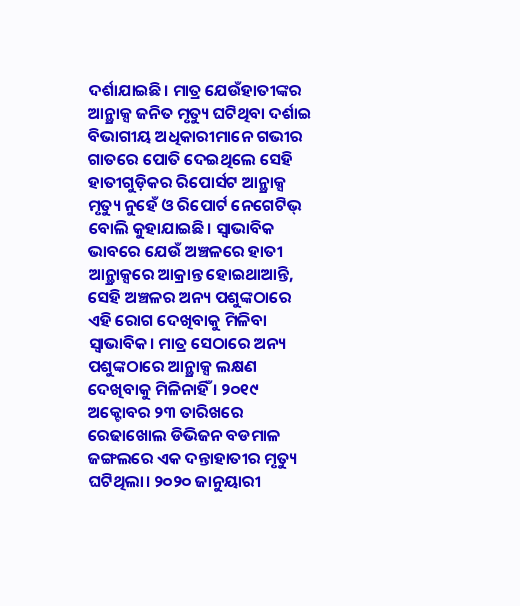ଦର୍ଶାଯାଇଛି। ମାତ୍ର ଯେଉଁହାତୀଙ୍କର ଆନ୍ଥ୍ରାକ୍ସ ଜନିତ ମୃତ୍ୟୁ ଘଟିଥିବା ଦର୍ଶାଇ ବିଭାଗୀୟ ଅଧିକାରୀମାନେ ଗଭୀର ଗାତରେ ପୋତି ଦେଇଥିଲେ ସେହି ହାତୀଗୁଡ଼ିକର ରିପୋର୍ସଟ ଆନ୍ଥ୍ରାକ୍ସ ମୃତ୍ୟୁ ନୁହେଁ ଓ ରିପୋର୍ଟ ନେଗେଟିଭ୍ ବୋଲି କୁହାଯାଇଛି। ସ୍ବାଭାବିକ ଭାବରେ ଯେଉଁ ଅଞ୍ଚଳରେ ହାତୀ ଆନ୍ଥ୍ରାକ୍ସରେ ଆକ୍ରାନ୍ତ ହୋଇଥାଆନ୍ତି, ସେହି ଅଞ୍ଚଳର ଅନ୍ୟ ପଶୁଙ୍କଠାରେ ଏହି ରୋଗ ଦେଖିବାକୁ ମିଳିବା ସ୍ବାଭାବିକ। ମାତ୍ର ସେଠାରେ ଅନ୍ୟ ପଶୁଙ୍କଠାରେ ଆନ୍ଥ୍ରାକ୍ସ ଲକ୍ଷଣ ଦେଖିବାକୁ ମିଳିନାହିଁ । ୨୦୧୯ ଅକ୍ଟୋବର ୨୩ ତାରିଖରେ ରେଢାଖୋଲ ଡିଭିଜନ ବଡମାଳ ଜଙ୍ଗଲରେ ଏକ ଦନ୍ତାହାତୀର ମୃତ୍ୟୁ ଘଟିଥିଲା। ୨୦୨୦ ଜାନୁୟାରୀ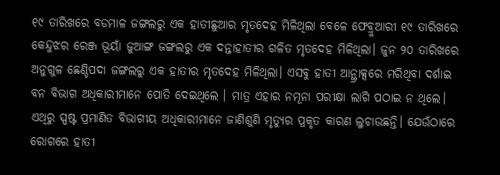୧୯ ତାରିଖରେ ବଡମାଳ ଜଙ୍ଗଲରୁ ଏକ ହାତୀଛୁଆର ମୃତଦେହ ମିଳିଥିଲା ବେଳେ ଫେବ୍ରୁଆରୀ ୧୯ ତାରିଖରେ କେନ୍ଦୁଝର ରେଞ୍ଜ ଭୂୟାଁ ଜୁଆଙ୍ଗ ଜଙ୍ଗଲରୁ ଏକ ଦନ୍ତାହାତୀର ଗଳିତ ମୃତଦେହ ମିଳିଥିଲା। ଜୁନ ୨୦ ତାରିଖରେ ଅନୁଗୁଳ ଛେଣ୍ଡିପଦା ଜଙ୍ଗଲରୁ ଏକ ହାତୀର ମୃତଦେହ ମିଳିଥିଲା। ଏସବୁ ହାତୀ ଆନ୍ଥ୍ରାକ୍ସରେ ମରିଥିବା ଦର୍ଶାଇ ବନ ବିଭାଗ ଅଧିକାରୀମାନେ ପୋତି ଦେଇଥିଲେ । ମାତ୍ର ଏହାର ନମୂନା ପରୀକ୍ଷା ଲାଗି ପଠାଇ ନ ଥିଲେ। ଏଥିରୁ ସ୍ପଷ୍ଟ ପ୍ରମାଣିତ ବିଭାଗୀୟ ଅଧିକାରୀମାନେ ଜାଣିଶୁଣି ମୃତ୍ୟୁର ପ୍ରକୃତ କାରଣ ଲୁଚାଉଛନ୍ତି। ଯେଉଁଠାରେ ରୋଗରେ ହାତୀ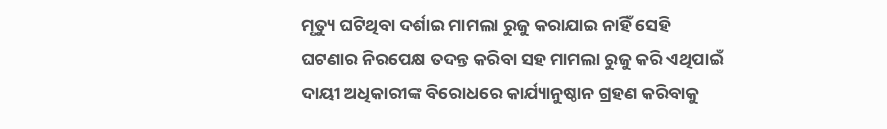ମୃତ୍ୟୁ ଘଟିଥିବା ଦର୍ଶାଇ ମାମଲା ରୁଜୁ କରାଯାଇ ନାହିଁ ସେହି ଘଟଣାର ନିରପେକ୍ଷ ତଦନ୍ତ କରିବା ସହ ମାମଲା ରୁଜୁ କରି ଏଥିପାଇଁ ଦାୟୀ ଅଧିକାରୀଙ୍କ ବିରୋଧରେ କାର୍ଯ୍ୟାନୁଷ୍ଠାନ ଗ୍ରହଣ କରିବାକୁ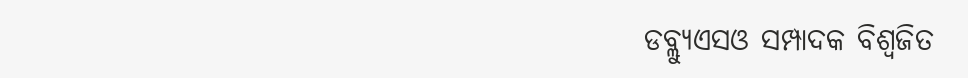ଡବ୍ଲ୍ୟୁଏସଓ ସମ୍ପାଦକ ବିଶ୍ବଜିତ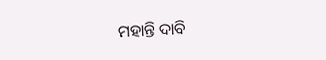ମହାନ୍ତି ଦାବି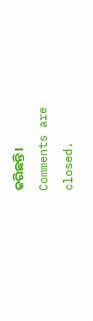କରିଛନ୍ତି।
Comments are closed.